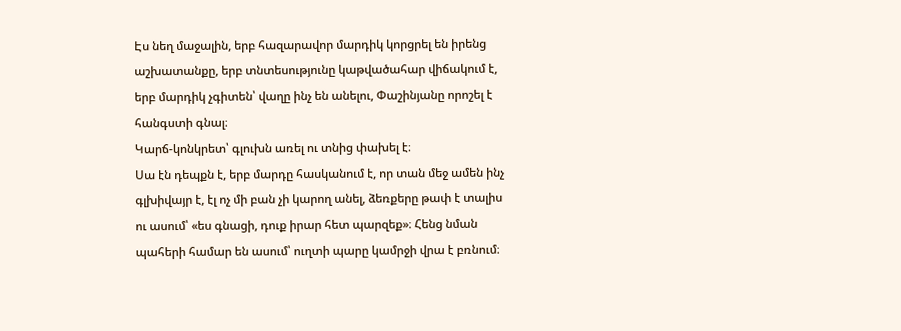Էս նեղ մաջալին, երբ հազարավոր մարդիկ կորցրել են իրենց աշխատանքը, երբ տնտեսությունը կաթվածահար վիճակում է, երբ մարդիկ չգիտեն՝ վաղը ինչ են անելու, Փաշինյանը որոշել է հանգստի գնալ։
Կարճ-կոնկրետ՝ գլուխն առել ու տնից փախել է։
Սա էն դեպքն է, երբ մարդը հասկանում է, որ տան մեջ ամեն ինչ գլխիվայր է, էլ ոչ մի բան չի կարող անել, ձեռքերը թափ է տալիս ու ասում՝ «ես գնացի, դուք իրար հետ պարզեք»։ Հենց նման պահերի համար են ասում՝ ուղտի պարը կամրջի վրա է բռնում։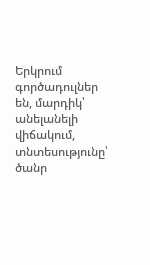Երկրում գործադուլներ են, մարդիկ՝ անելանելի վիճակում, տնտեսությունը՝ ծանր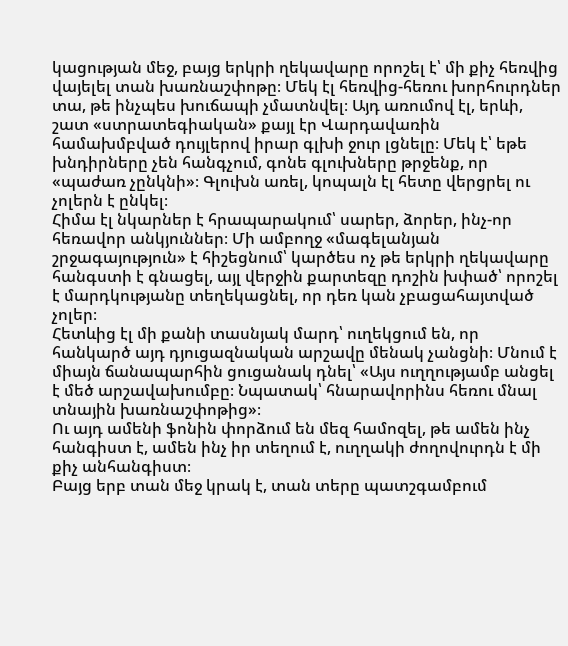կացության մեջ, բայց երկրի ղեկավարը որոշել է՝ մի քիչ հեռվից վայելել տան խառնաշփոթը։ Մեկ էլ հեռվից-հեռու խորհուրդներ տա, թե ինչպես խուճապի չմատնվել։ Այդ առումով էլ, երևի, շատ «ստրատեգիական» քայլ էր Վարդավառին համախմբված դույլերով իրար գլխի ջուր լցնելը։ Մեկ է՝ եթե խնդիրները չեն հանգչում, գոնե գլուխները թրջենք, որ «պաժառ չընկնի»։ Գլուխն առել, կոպալն էլ հետը վերցրել ու չոլերն է ընկել։
Հիմա էլ նկարներ է հրապարակում՝ սարեր, ձորեր, ինչ-որ հեռավոր անկյուններ։ Մի ամբողջ «մագելանյան շրջագայություն» է հիշեցնում՝ կարծես ոչ թե երկրի ղեկավարը հանգստի է գնացել, այլ վերջին քարտեզը դոշին խփած՝ որոշել է մարդկությանը տեղեկացնել, որ դեռ կան չբացահայտված չոլեր։
Հետևից էլ մի քանի տասնյակ մարդ՝ ուղեկցում են, որ հանկարծ այդ դյուցազնական արշավը մենակ չանցնի։ Մնում է միայն ճանապարհին ցուցանակ դնել՝ «Այս ուղղությամբ անցել է մեծ արշավախումբը։ Նպատակ՝ հնարավորինս հեռու մնալ տնային խառնաշփոթից»։
Ու այդ ամենի ֆոնին փորձում են մեզ համոզել, թե ամեն ինչ հանգիստ է, ամեն ինչ իր տեղում է, ուղղակի ժողովուրդն է մի քիչ անհանգիստ։
Բայց երբ տան մեջ կրակ է, տան տերը պատշգամբում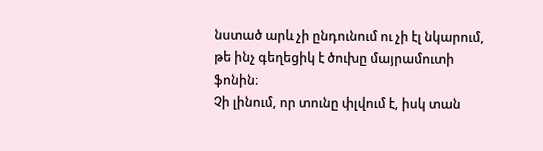նստած արև չի ընդունում ու չի էլ նկարում, թե ինչ գեղեցիկ է ծուխը մայրամուտի ֆոնին։
Չի լինում, որ տունը փլվում է, իսկ տան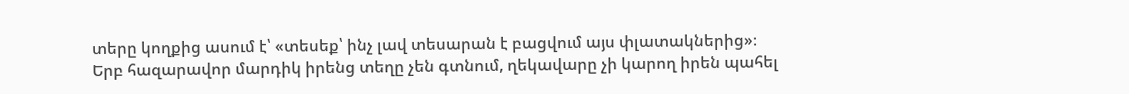տերը կողքից ասում է՝ «տեսեք՝ ինչ լավ տեսարան է բացվում այս փլատակներից»։
Երբ հազարավոր մարդիկ իրենց տեղը չեն գտնում, ղեկավարը չի կարող իրեն պահել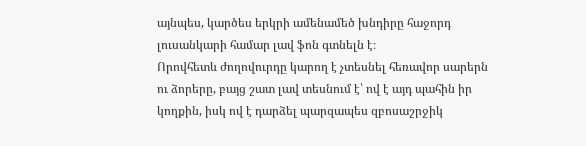այնպես, կարծես երկրի ամենամեծ խնդիրը հաջորդ լուսանկարի համար լավ ֆոն գտնելն է։
Որովհետև ժողովուրդը կարող է չտեսնել հեռավոր սարերն ու ձորերը, բայց շատ լավ տեսնում է՝ ով է այդ պահին իր կողքին, իսկ ով է դարձել պարզապես զբոսաշրջիկ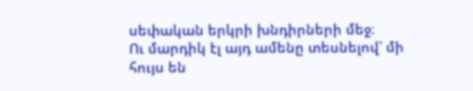սեփական երկրի խնդիրների մեջ։
Ու մարդիկ էլ այդ ամենը տեսնելով՝ մի հույս են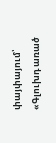փայփայում՝
«Գլուխդ առած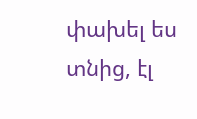փախել ես տնից, էլ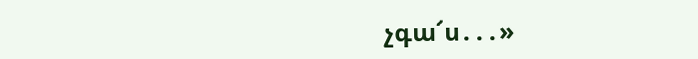չգա՜ս․․․»